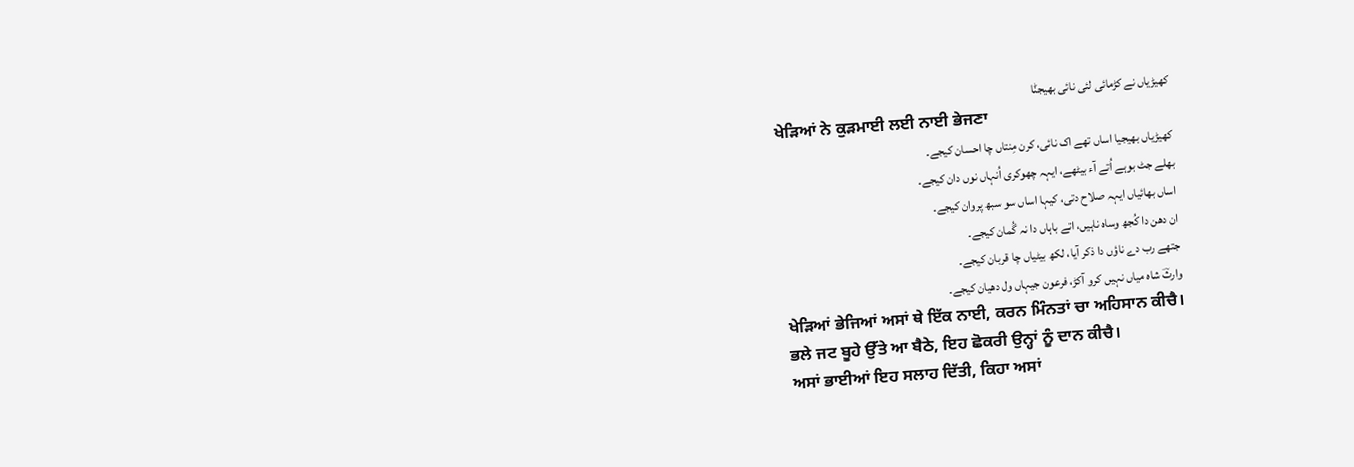کھیڑیاں نے کڑمائی لئی نائی بھیجݨا
ਖੇੜਿਆਂ ਨੇ ਕੁੜਮਾਈ ਲਈ ਨਾਈ ਭੇਜਣਾ
کھیڑیاں بھیجیا اساں تھے اک نائی، کرن مِنتاں چا احسان کیجے۔
بھلے جٹ بوہے اُتے آء بیٹھے، ایہہ چھوکری اُنہاں نوں دان کیجے۔
اساں بھائیاں ایہہ صلاح دتی، کیہا اساں سو سبھ پروان کیجے۔
ان دھن دا کُجھ وساہ ناہیں، اتے باہاں دا نہ گُمان کیجے۔
جتھے رب دے ناؤں دا ذکر آیا، لکھ بیٹیاں چا قربان کیجے۔
وارثؔ شاہ میاں نہیں کرو آکڑ، فرعون جیہاں ول دھیان کیجے۔
ਖੇੜਿਆਂ ਭੇਜਿਆਂ ਅਸਾਂ ਥੇ ਇੱਕ ਨਾਈ, ਕਰਨ ਮਿੰਨਤਾਂ ਚਾ ਅਹਿਸਾਨ ਕੀਚੈ।
ਭਲੇ ਜਟ ਬੂਹੇ ਉੱਤੇ ਆ ਬੈਠੇ, ਇਹ ਛੋਕਰੀ ਉਨ੍ਹਾਂ ਨੂੰ ਦਾਨ ਕੀਚੈ।
ਅਸਾਂ ਭਾਈਆਂ ਇਹ ਸਲਾਹ ਦਿੱਤੀ, ਕਿਹਾ ਅਸਾਂ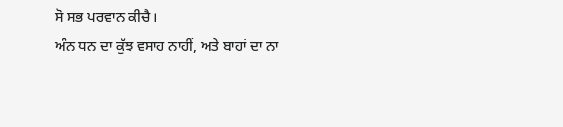ਸੋ ਸਭ ਪਰਵਾਨ ਕੀਚੈ।
ਅੰਨ ਧਨ ਦਾ ਕੁੱਝ ਵਸਾਹ ਨਾਹੀਂ, ਅਤੇ ਬਾਹਾਂ ਦਾ ਨਾ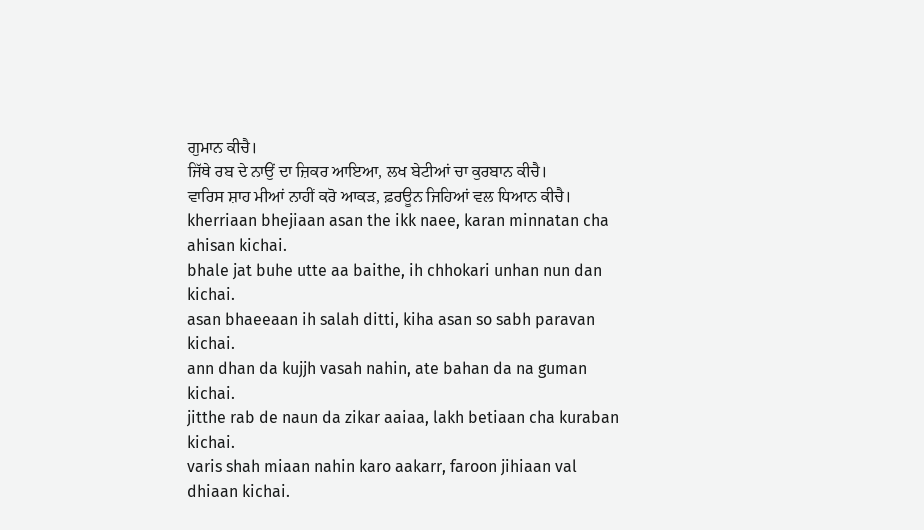ਗੁਮਾਨ ਕੀਚੈ।
ਜਿੱਥੇ ਰਬ ਦੇ ਨਾਉਂ ਦਾ ਜ਼ਿਕਰ ਆਇਆ, ਲਖ ਬੇਟੀਆਂ ਚਾ ਕੁਰਬਾਨ ਕੀਚੈ।
ਵਾਰਿਸ ਸ਼ਾਹ ਮੀਆਂ ਨਾਹੀਂ ਕਰੋ ਆਕੜ, ਫ਼ਰਊਨ ਜਿਹਿਆਂ ਵਲ ਧਿਆਨ ਕੀਚੈ।
kherriaan bhejiaan asan the ikk naee, karan minnatan cha ahisan kichai.
bhale jat buhe utte aa baithe, ih chhokari unhan nun dan kichai.
asan bhaeeaan ih salah ditti, kiha asan so sabh paravan kichai.
ann dhan da kujjh vasah nahin, ate bahan da na guman kichai.
jitthe rab de naun da zikar aaiaa, lakh betiaan cha kuraban kichai.
varis shah miaan nahin karo aakarr, faroon jihiaan val dhiaan kichai.